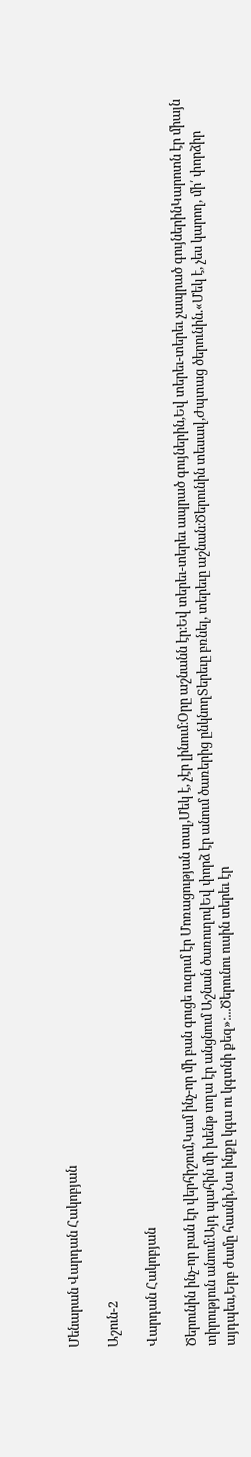Մենարան Վարդան Հակոբյան

Աշուն-2

Վարդան Հակոբյան

Ծերունին ինչ-որ բան էր վերհիշում,Կամ ինչ-որ մի բան գուցե ուզում էր Մոռացության տալ,Մեկ է, չէր լինում։Օրը աշնանն էր։Եվ տերեւ-տերեւ ապրած գույներին,Եվ տերեւ-տերեւ չապրած գույներինԿարոտն էր միայն տիրություն անում։Այդ պահին մի խենթ տղա էր անցնում Աշնան ծառուղովԵվ փորձ էր անում ծառերից ընկնողՏերեւը բռնել, տերեւը աշնան։Ծերունին տեսավ,Ժպտաց ծերունին.«Մեկ է, չես կարող, մի՛ փորձիր այդպես,Երբ ժամը հասնի,Նա ինքը կգա ու կգտնի քեզ»։...Ծերունու ուսին տերեւ էր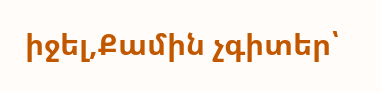իջել,Քամին չգիտեր՝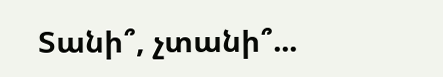Տանի՞, չտանի՞...